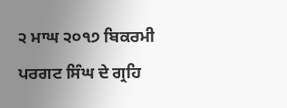੨ ਮਾਘ ੨੦੧੭ ਬਿਕਰਮੀ ਪਰਗਟ ਸਿੰਘ ਦੇ ਗ੍ਰਹਿ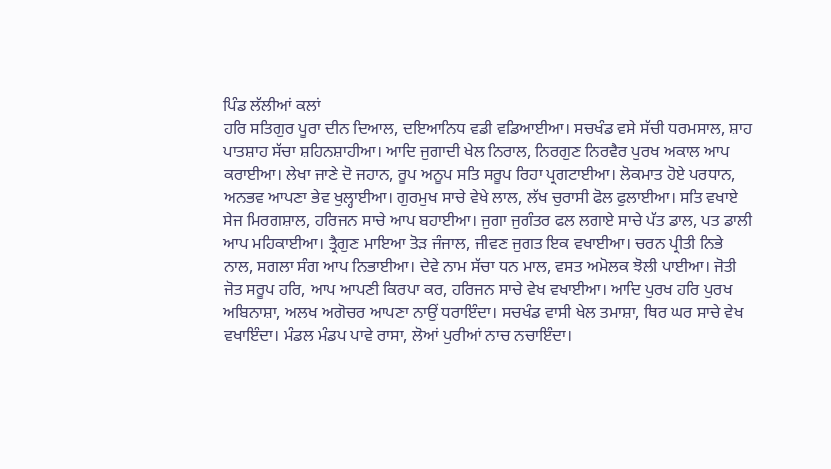ਪਿੰਡ ਲੱਲੀਆਂ ਕਲਾਂ
ਹਰਿ ਸਤਿਗੁਰ ਪੂਰਾ ਦੀਨ ਦਿਆਲ, ਦਇਆਨਿਧ ਵਡੀ ਵਡਿਆਈਆ। ਸਚਖੰਡ ਵਸੇ ਸੱਚੀ ਧਰਮਸਾਲ, ਸ਼ਾਹ ਪਾਤਸ਼ਾਹ ਸੱਚਾ ਸ਼ਹਿਨਸ਼ਾਹੀਆ। ਆਦਿ ਜੁਗਾਦੀ ਖੇਲ ਨਿਰਾਲ, ਨਿਰਗੁਣ ਨਿਰਵੈਰ ਪੁਰਖ ਅਕਾਲ ਆਪ ਕਰਾਈਆ। ਲੇਖਾ ਜਾਣੇ ਦੋ ਜਹਾਨ, ਰੂਪ ਅਨੂਪ ਸਤਿ ਸਰੂਪ ਰਿਹਾ ਪ੍ਰਗਟਾਈਆ। ਲੋਕਮਾਤ ਹੋਏ ਪਰਧਾਨ, ਅਨਭਵ ਆਪਣਾ ਭੇਵ ਖੁਲ੍ਹਾਈਆ। ਗੁਰਮੁਖ ਸਾਚੇ ਵੇਖੇ ਲਾਲ, ਲੱਖ ਚੁਰਾਸੀ ਫੋਲ ਫੁਲਾਈਆ। ਸਤਿ ਵਖਾਏ ਸੇਜ ਮਿਰਗਸ਼ਾਲ, ਹਰਿਜਨ ਸਾਚੇ ਆਪ ਬਹਾਈਆ। ਜੁਗਾ ਜੁਗੰਤਰ ਫਲ ਲਗਾਏ ਸਾਚੇ ਪੱਤ ਡਾਲ, ਪਤ ਡਾਲੀ ਆਪ ਮਹਿਕਾਈਆ। ਤ੍ਰੈਗੁਣ ਮਾਇਆ ਤੋੜ ਜੰਜਾਲ, ਜੀਵਣ ਜੁਗਤ ਇਕ ਵਖਾਈਆ। ਚਰਨ ਪ੍ਰੀਤੀ ਨਿਭੇ ਨਾਲ, ਸਗਲਾ ਸੰਗ ਆਪ ਨਿਭਾਈਆ। ਦੇਵੇ ਨਾਮ ਸੱਚਾ ਧਨ ਮਾਲ, ਵਸਤ ਅਮੋਲਕ ਝੋਲੀ ਪਾਈਆ। ਜੋਤੀ ਜੋਤ ਸਰੂਪ ਹਰਿ, ਆਪ ਆਪਣੀ ਕਿਰਪਾ ਕਰ, ਹਰਿਜਨ ਸਾਚੇ ਵੇਖ ਵਖਾਈਆ। ਆਦਿ ਪੁਰਖ ਹਰਿ ਪੁਰਖ ਅਬਿਨਾਸ਼ਾ, ਅਲਖ ਅਗੋਚਰ ਆਪਣਾ ਨਾਉਂ ਧਰਾਇੰਦਾ। ਸਚਖੰਡ ਵਾਸੀ ਖੇਲ ਤਮਾਸ਼ਾ, ਥਿਰ ਘਰ ਸਾਚੇ ਵੇਖ ਵਖਾਇੰਦਾ। ਮੰਡਲ ਮੰਡਪ ਪਾਵੇ ਰਾਸਾ, ਲੋਆਂ ਪੁਰੀਆਂ ਨਾਚ ਨਚਾਇੰਦਾ।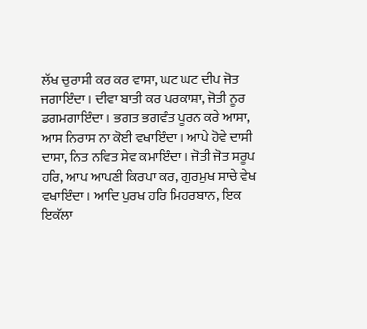ਲੱਖ ਚੁਰਾਸੀ ਕਰ ਕਰ ਵਾਸਾ, ਘਟ ਘਟ ਦੀਪ ਜੋਤ ਜਗਾਇੰਦਾ। ਦੀਵਾ ਬਾਤੀ ਕਰ ਪਰਕਾਸ਼ਾ, ਜੋਤੀ ਨੂਰ ਡਗਮਗਾਇੰਦਾ। ਭਗਤ ਭਗਵੰਤ ਪੂਰਨ ਕਰੇ ਆਸਾ, ਆਸ ਨਿਰਾਸ ਨਾ ਕੋਈ ਵਖਾਇੰਦਾ। ਆਪੇ ਹੋਵੇ ਦਾਸੀ ਦਾਸਾ, ਨਿਤ ਨਵਿਤ ਸੇਵ ਕਮਾਇੰਦਾ। ਜੋਤੀ ਜੋਤ ਸਰੂਪ ਹਰਿ, ਆਪ ਆਪਣੀ ਕਿਰਪਾ ਕਰ, ਗੁਰਮੁਖ ਸਾਚੇ ਵੇਖ ਵਖਾਇੰਦਾ। ਆਦਿ ਪੁਰਖ ਹਰਿ ਮਿਹਰਬਾਨ, ਇਕ ਇਕੱਲਾ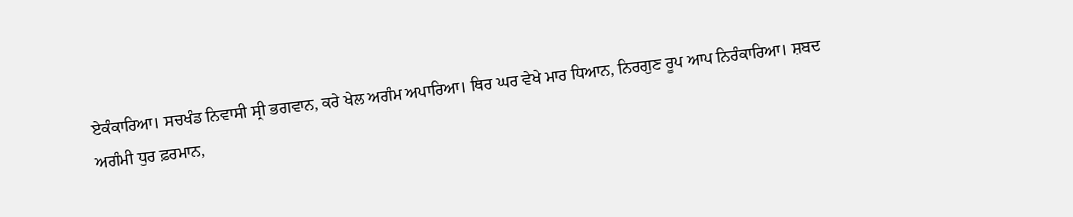ਏਕੰਕਾਰਿਆ। ਸਚਖੰਡ ਨਿਵਾਸੀ ਸ੍ਰੀ ਭਗਵਾਨ, ਕਰੇ ਖੇਲ ਅਗੰਮ ਅਪਾਰਿਆ। ਥਿਰ ਘਰ ਵੇਖੇ ਮਾਰ ਧਿਆਨ, ਨਿਰਗੁਣ ਰੂਪ ਆਪ ਨਿਰੰਕਾਰਿਆ। ਸ਼ਬਦ ਅਗੰਮੀ ਧੁਰ ਫ਼ਰਮਾਨ,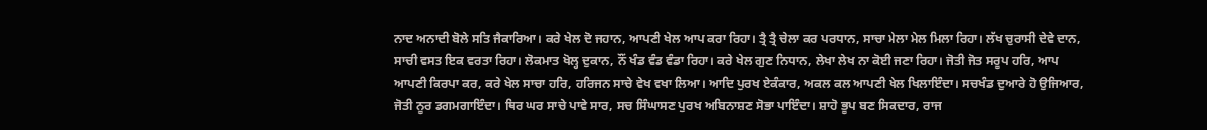ਨਾਦ ਅਨਾਦੀ ਬੋਲੇ ਸਤਿ ਜੈਕਾਰਿਆ। ਕਰੇ ਖੇਲ ਦੋ ਜਹਾਨ, ਆਪਣੀ ਖੇਲ ਆਪ ਕਰਾ ਰਿਹਾ। ਤ੍ਰੈ ਤ੍ਰੈ ਚੇਲਾ ਕਰ ਪਰਧਾਨ, ਸਾਚਾ ਮੇਲਾ ਮੇਲ ਮਿਲਾ ਰਿਹਾ। ਲੱਖ ਚੁਰਾਸੀ ਦੇਵੇ ਦਾਨ, ਸਾਚੀ ਵਸਤ ਇਕ ਵਰਤਾ ਰਿਹਾ। ਲੋਕਮਾਤ ਖੋਲ੍ਹ ਦੁਕਾਨ, ਨੌਂ ਖੰਡ ਵੰਡ ਵੰਡਾ ਰਿਹਾ। ਕਰੇ ਖੇਲ ਗੁਣ ਨਿਧਾਨ, ਲੇਖਾ ਲੇਖ ਨਾ ਕੋਈ ਜਣਾ ਰਿਹਾ। ਜੋਤੀ ਜੋਤ ਸਰੂਪ ਹਰਿ, ਆਪ ਆਪਣੀ ਕਿਰਪਾ ਕਰ, ਕਰੇ ਖੇਲ ਸਾਚਾ ਹਰਿ, ਹਰਿਜਨ ਸਾਚੇ ਵੇਖ ਵਖਾ ਲਿਆ। ਆਦਿ ਪੁਰਖ ਏਕੰਕਾਰ, ਅਕਲ ਕਲ ਆਪਣੀ ਖੇਲ ਖਿਲਾਇੰਦਾ। ਸਚਖੰਡ ਦੁਆਰੇ ਹੋ ਉਜਿਆਰ, ਜੋਤੀ ਨੂਰ ਡਗਮਗਾਇੰਦਾ। ਥਿਰ ਘਰ ਸਾਚੇ ਪਾਵੇ ਸਾਰ, ਸਚ ਸਿੰਘਾਸਣ ਪੁਰਖ ਅਬਿਨਾਸ਼ਣ ਸੋਭਾ ਪਾਇੰਦਾ। ਸ਼ਾਹੋ ਭੂਪ ਬਣ ਸਿਕਦਾਰ, ਰਾਜ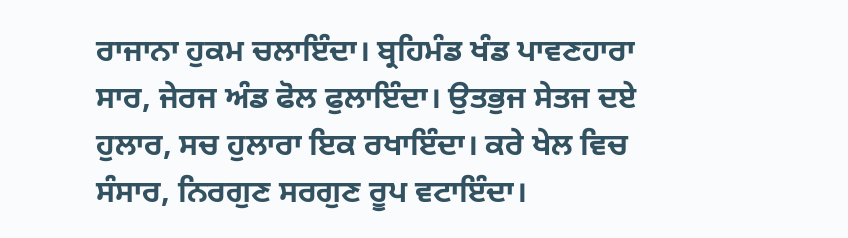ਰਾਜਾਨਾ ਹੁਕਮ ਚਲਾਇੰਦਾ। ਬ੍ਰਹਿਮੰਡ ਖੰਡ ਪਾਵਣਹਾਰਾ ਸਾਰ, ਜੇਰਜ ਅੰਡ ਫੋਲ ਫੁਲਾਇੰਦਾ। ਉਤਭੁਜ ਸੇਤਜ ਦਏ ਹੁਲਾਰ, ਸਚ ਹੁਲਾਰਾ ਇਕ ਰਖਾਇੰਦਾ। ਕਰੇ ਖੇਲ ਵਿਚ ਸੰਸਾਰ, ਨਿਰਗੁਣ ਸਰਗੁਣ ਰੂਪ ਵਟਾਇੰਦਾ।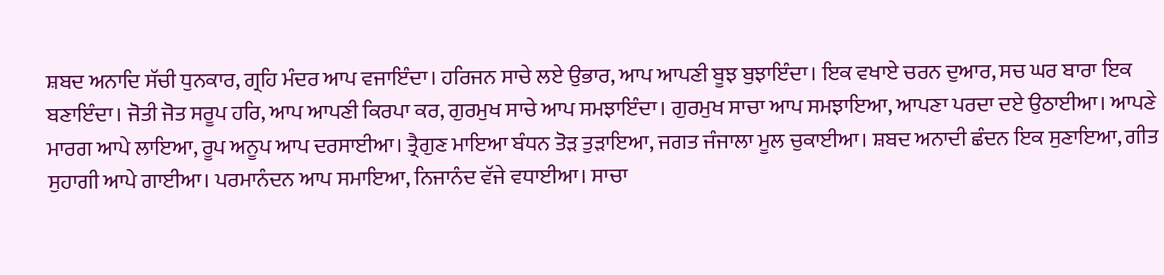ਸ਼ਬਦ ਅਨਾਦਿ ਸੱਚੀ ਧੁਨਕਾਰ, ਗ੍ਰਹਿ ਮੰਦਰ ਆਪ ਵਜਾਇੰਦਾ। ਹਰਿਜਨ ਸਾਚੇ ਲਏ ਉਭਾਰ, ਆਪ ਆਪਣੀ ਬੂਝ ਬੁਝਾਇੰਦਾ। ਇਕ ਵਖਾਏ ਚਰਨ ਦੁਆਰ, ਸਚ ਘਰ ਬਾਰਾ ਇਕ ਬਣਾਇੰਦਾ। ਜੋਤੀ ਜੋਤ ਸਰੂਪ ਹਰਿ, ਆਪ ਆਪਣੀ ਕਿਰਪਾ ਕਰ, ਗੁਰਮੁਖ ਸਾਚੇ ਆਪ ਸਮਝਾਇੰਦਾ। ਗੁਰਮੁਖ ਸਾਚਾ ਆਪ ਸਮਝਾਇਆ, ਆਪਣਾ ਪਰਦਾ ਦਏ ਉਠਾਈਆ। ਆਪਣੇ ਮਾਰਗ ਆਪੇ ਲਾਇਆ, ਰੂਪ ਅਨੂਪ ਆਪ ਦਰਸਾਈਆ। ਤ੍ਰੈਗੁਣ ਮਾਇਆ ਬੰਧਨ ਤੋੜ ਤੁੜਾਇਆ, ਜਗਤ ਜੰਜਾਲਾ ਮੂਲ ਚੁਕਾਈਆ। ਸ਼ਬਦ ਅਨਾਦੀ ਛੰਦਨ ਇਕ ਸੁਣਾਇਆ, ਗੀਤ ਸੁਹਾਗੀ ਆਪੇ ਗਾਈਆ। ਪਰਮਾਨੰਦਨ ਆਪ ਸਮਾਇਆ, ਨਿਜਾਨੰਦ ਵੱਜੇ ਵਧਾਈਆ। ਸਾਚਾ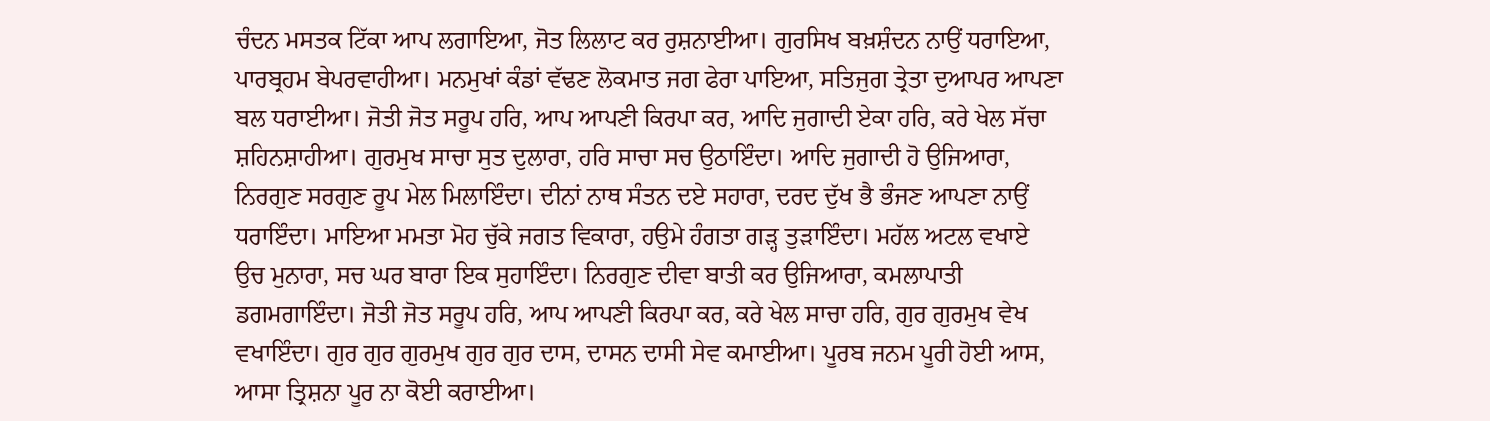ਚੰਦਨ ਮਸਤਕ ਟਿੱਕਾ ਆਪ ਲਗਾਇਆ, ਜੋਤ ਲਿਲਾਟ ਕਰ ਰੁਸ਼ਨਾਈਆ। ਗੁਰਸਿਖ ਬਖ਼ਸ਼ੰਦਨ ਨਾਉਂ ਧਰਾਇਆ, ਪਾਰਬ੍ਰਹਮ ਬੇਪਰਵਾਹੀਆ। ਮਨਮੁਖਾਂ ਕੰਡਾਂ ਵੱਢਣ ਲੋਕਮਾਤ ਜਗ ਫੇਰਾ ਪਾਇਆ, ਸਤਿਜੁਗ ਤ੍ਰੇਤਾ ਦੁਆਪਰ ਆਪਣਾ ਬਲ ਧਰਾਈਆ। ਜੋਤੀ ਜੋਤ ਸਰੂਪ ਹਰਿ, ਆਪ ਆਪਣੀ ਕਿਰਪਾ ਕਰ, ਆਦਿ ਜੁਗਾਦੀ ਏਕਾ ਹਰਿ, ਕਰੇ ਖੇਲ ਸੱਚਾ ਸ਼ਹਿਨਸ਼ਾਹੀਆ। ਗੁਰਮੁਖ ਸਾਚਾ ਸੁਤ ਦੁਲਾਰਾ, ਹਰਿ ਸਾਚਾ ਸਚ ਉਠਾਇੰਦਾ। ਆਦਿ ਜੁਗਾਦੀ ਹੋ ਉਜਿਆਰਾ, ਨਿਰਗੁਣ ਸਰਗੁਣ ਰੂਪ ਮੇਲ ਮਿਲਾਇੰਦਾ। ਦੀਨਾਂ ਨਾਥ ਸੰਤਨ ਦਏ ਸਹਾਰਾ, ਦਰਦ ਦੁੱਖ ਭੈ ਭੰਜਣ ਆਪਣਾ ਨਾਉਂ ਧਰਾਇੰਦਾ। ਮਾਇਆ ਮਮਤਾ ਮੋਹ ਚੁੱਕੇ ਜਗਤ ਵਿਕਾਰਾ, ਹਉਮੇ ਹੰਗਤਾ ਗੜ੍ਹ ਤੁੜਾਇੰਦਾ। ਮਹੱਲ ਅਟਲ ਵਖਾਏ ਉਚ ਮੁਨਾਰਾ, ਸਚ ਘਰ ਬਾਰਾ ਇਕ ਸੁਹਾਇੰਦਾ। ਨਿਰਗੁਣ ਦੀਵਾ ਬਾਤੀ ਕਰ ਉਜਿਆਰਾ, ਕਮਲਾਪਾਤੀ ਡਗਮਗਾਇੰਦਾ। ਜੋਤੀ ਜੋਤ ਸਰੂਪ ਹਰਿ, ਆਪ ਆਪਣੀ ਕਿਰਪਾ ਕਰ, ਕਰੇ ਖੇਲ ਸਾਚਾ ਹਰਿ, ਗੁਰ ਗੁਰਮੁਖ ਵੇਖ ਵਖਾਇੰਦਾ। ਗੁਰ ਗੁਰ ਗੁਰਮੁਖ ਗੁਰ ਗੁਰ ਦਾਸ, ਦਾਸਨ ਦਾਸੀ ਸੇਵ ਕਮਾਈਆ। ਪੂਰਬ ਜਨਮ ਪੂਰੀ ਹੋਈ ਆਸ, ਆਸਾ ਤ੍ਰਿਸ਼ਨਾ ਪੂਰ ਨਾ ਕੋਈ ਕਰਾਈਆ।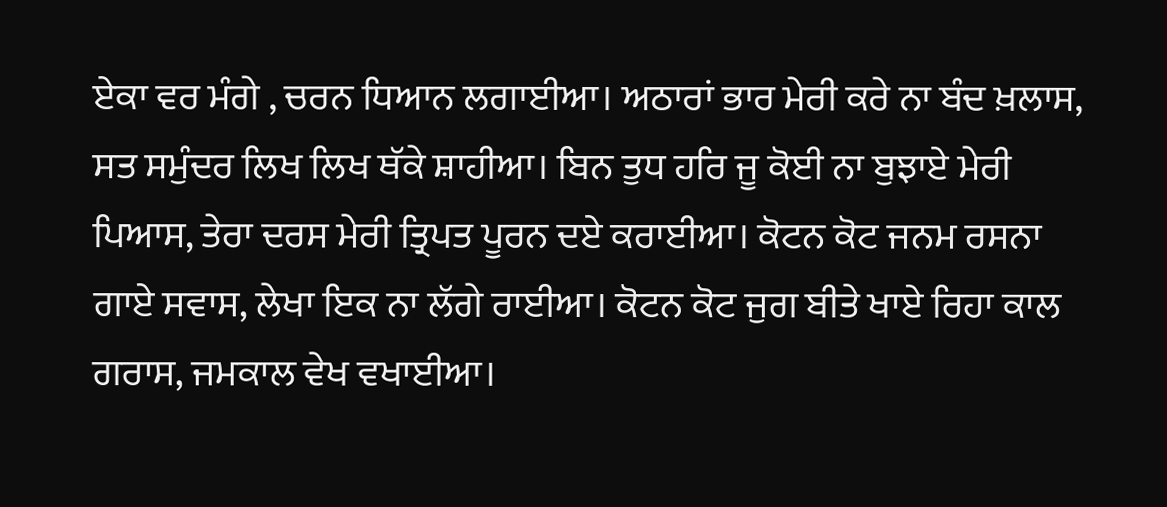ਏਕਾ ਵਰ ਮੰਗੇ , ਚਰਨ ਧਿਆਨ ਲਗਾਈਆ। ਅਠਾਰਾਂ ਭਾਰ ਮੇਰੀ ਕਰੇ ਨਾ ਬੰਦ ਖ਼ਲਾਸ, ਸਤ ਸਮੁੰਦਰ ਲਿਖ ਲਿਖ ਥੱਕੇ ਸ਼ਾਹੀਆ। ਬਿਨ ਤੁਧ ਹਰਿ ਜੂ ਕੋਈ ਨਾ ਬੁਝਾਏ ਮੇਰੀ ਪਿਆਸ, ਤੇਰਾ ਦਰਸ ਮੇਰੀ ਤ੍ਰਿਪਤ ਪੂਰਨ ਦਏ ਕਰਾਈਆ। ਕੋਟਨ ਕੋਟ ਜਨਮ ਰਸਨਾ ਗਾਏ ਸਵਾਸ, ਲੇਖਾ ਇਕ ਨਾ ਲੱਗੇ ਰਾਈਆ। ਕੋਟਨ ਕੋਟ ਜੁਗ ਬੀਤੇ ਖਾਏ ਰਿਹਾ ਕਾਲ ਗਰਾਸ, ਜਮਕਾਲ ਵੇਖ ਵਖਾਈਆ।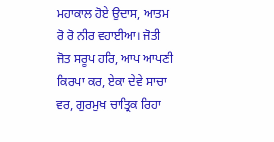ਮਹਾਕਾਲ ਹੋਏ ਉਦਾਸ, ਆਤਮ ਰੋ ਰੋ ਨੀਰ ਵਹਾਈਆ। ਜੋਤੀ ਜੋਤ ਸਰੂਪ ਹਰਿ, ਆਪ ਆਪਣੀ ਕਿਰਪਾ ਕਰ, ਏਕਾ ਦੇਵੇ ਸਾਚਾ ਵਰ, ਗੁਰਮੁਖ ਚਾਤ੍ਰਿਕ ਰਿਹਾ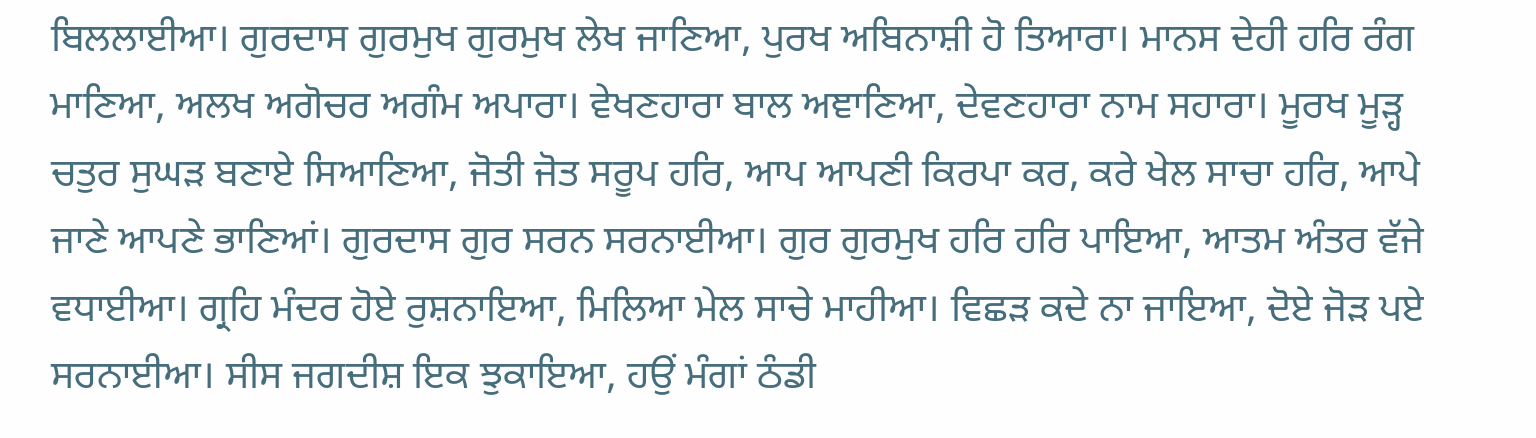ਬਿਲਲਾਈਆ। ਗੁਰਦਾਸ ਗੁਰਮੁਖ ਗੁਰਮੁਖ ਲੇਖ ਜਾਣਿਆ, ਪੁਰਖ ਅਬਿਨਾਸ਼ੀ ਹੋ ਤਿਆਰਾ। ਮਾਨਸ ਦੇਹੀ ਹਰਿ ਰੰਗ ਮਾਣਿਆ, ਅਲਖ ਅਗੋਚਰ ਅਗੰਮ ਅਪਾਰਾ। ਵੇਖਣਹਾਰਾ ਬਾਲ ਅਞਾਣਿਆ, ਦੇਵਣਹਾਰਾ ਨਾਮ ਸਹਾਰਾ। ਮੂਰਖ ਮੂੜ੍ਹ ਚਤੁਰ ਸੁਘੜ ਬਣਾਏ ਸਿਆਣਿਆ, ਜੋਤੀ ਜੋਤ ਸਰੂਪ ਹਰਿ, ਆਪ ਆਪਣੀ ਕਿਰਪਾ ਕਰ, ਕਰੇ ਖੇਲ ਸਾਚਾ ਹਰਿ, ਆਪੇ ਜਾਣੇ ਆਪਣੇ ਭਾਣਿਆਂ। ਗੁਰਦਾਸ ਗੁਰ ਸਰਨ ਸਰਨਾਈਆ। ਗੁਰ ਗੁਰਮੁਖ ਹਰਿ ਹਰਿ ਪਾਇਆ, ਆਤਮ ਅੰਤਰ ਵੱਜੇ ਵਧਾਈਆ। ਗ੍ਰਹਿ ਮੰਦਰ ਹੋਏ ਰੁਸ਼ਨਾਇਆ, ਮਿਲਿਆ ਮੇਲ ਸਾਚੇ ਮਾਹੀਆ। ਵਿਛੜ ਕਦੇ ਨਾ ਜਾਇਆ, ਦੋਏ ਜੋੜ ਪਏ ਸਰਨਾਈਆ। ਸੀਸ ਜਗਦੀਸ਼ ਇਕ ਝੁਕਾਇਆ, ਹਉਂ ਮੰਗਾਂ ਠੰਡੀ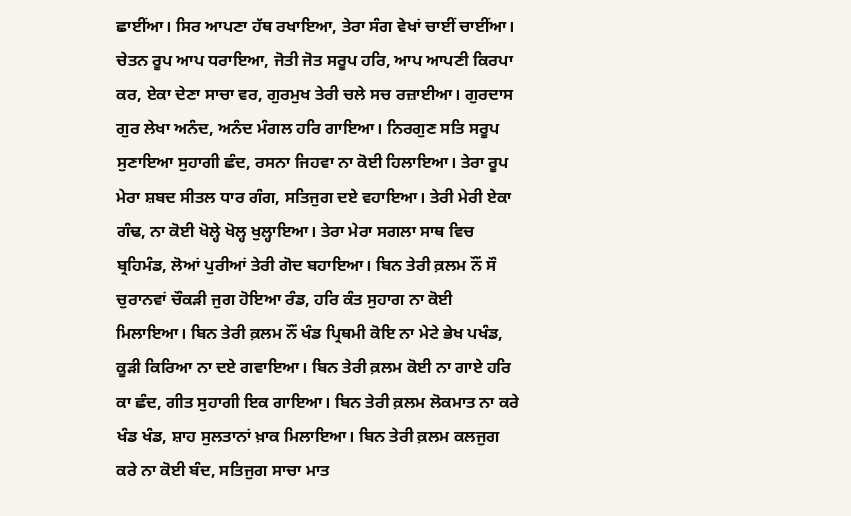ਛਾਈਂਆ। ਸਿਰ ਆਪਣਾ ਹੱਥ ਰਖਾਇਆ, ਤੇਰਾ ਸੰਗ ਵੇਖਾਂ ਚਾਈਂ ਚਾਈਂਆ। ਚੇਤਨ ਰੂਪ ਆਪ ਧਰਾਇਆ, ਜੋਤੀ ਜੋਤ ਸਰੂਪ ਹਰਿ, ਆਪ ਆਪਣੀ ਕਿਰਪਾ ਕਰ, ਏਕਾ ਦੇਣਾ ਸਾਚਾ ਵਰ, ਗੁਰਮੁਖ ਤੇਰੀ ਚਲੇ ਸਚ ਰਜ਼ਾਈਆ। ਗੁਰਦਾਸ ਗੁਰ ਲੇਖਾ ਅਨੰਦ, ਅਨੰਦ ਮੰਗਲ ਹਰਿ ਗਾਇਆ। ਨਿਰਗੁਣ ਸਤਿ ਸਰੂਪ ਸੁਣਾਇਆ ਸੁਹਾਗੀ ਛੰਦ, ਰਸਨਾ ਜਿਹਵਾ ਨਾ ਕੋਈ ਹਿਲਾਇਆ। ਤੇਰਾ ਰੂਪ ਮੇਰਾ ਸ਼ਬਦ ਸੀਤਲ ਧਾਰ ਗੰਗ, ਸਤਿਜੁਗ ਦਏ ਵਹਾਇਆ। ਤੇਰੀ ਮੇਰੀ ਏਕਾ ਗੰਢ, ਨਾ ਕੋਈ ਖੋਲ੍ਹੇ ਖੋਲ੍ਹ ਖੁਲ੍ਹਾਇਆ। ਤੇਰਾ ਮੇਰਾ ਸਗਲਾ ਸਾਥ ਵਿਚ ਬ੍ਰਹਿਮੰਡ, ਲੋਆਂ ਪੁਰੀਆਂ ਤੇਰੀ ਗੋਦ ਬਹਾਇਆ। ਬਿਨ ਤੇਰੀ ਕ਼ਲਮ ਨੌਂ ਸੌ ਚੁਰਾਨਵਾਂ ਚੌਕੜੀ ਜੁਗ ਹੋਇਆ ਰੰਡ, ਹਰਿ ਕੰਤ ਸੁਹਾਗ ਨਾ ਕੋਈ ਮਿਲਾਇਆ। ਬਿਨ ਤੇਰੀ ਕ਼ਲਮ ਨੌਂ ਖੰਡ ਪ੍ਰਿਥਮੀ ਕੋਇ ਨਾ ਮੇਟੇ ਭੇਖ ਪਖੰਡ, ਕੂੜੀ ਕਿਰਿਆ ਨਾ ਦਏ ਗਵਾਇਆ। ਬਿਨ ਤੇਰੀ ਕ਼ਲਮ ਕੋਈ ਨਾ ਗਾਏ ਹਰਿ ਕਾ ਛੰਦ, ਗੀਤ ਸੁਹਾਗੀ ਇਕ ਗਾਇਆ। ਬਿਨ ਤੇਰੀ ਕ਼ਲਮ ਲੋਕਮਾਤ ਨਾ ਕਰੇ ਖੰਡ ਖੰਡ, ਸ਼ਾਹ ਸੁਲਤਾਨਾਂ ਖ਼ਾਕ ਮਿਲਾਇਆ। ਬਿਨ ਤੇਰੀ ਕ਼ਲਮ ਕਲਜੁਗ ਕਰੇ ਨਾ ਕੋਈ ਬੰਦ, ਸਤਿਜੁਗ ਸਾਚਾ ਮਾਤ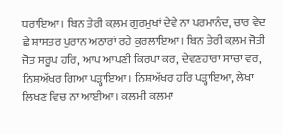ਧਰਾਇਆ। ਬਿਨ ਤੇਰੀ ਕ਼ਲਮ ਗੁਰਮੁਖਾਂ ਦੇਵੇ ਨਾ ਪਰਮਾਨੰਦ, ਚਾਰ ਵੇਦ ਛੇ ਸ਼ਾਸਤਰ ਪੁਰਾਨ ਅਠਾਰਾਂ ਰਹੇ ਕੁਰਲਾਇਆ। ਬਿਨ ਤੇਰੀ ਕ਼ਲਮ ਜੋਤੀ ਜੋਤ ਸਰੂਪ ਹਰਿ, ਆਪ ਆਪਣੀ ਕਿਰਪਾ ਕਰ, ਦੇਵਣਹਾਰਾ ਸਾਚਾ ਵਰ, ਨਿਸ਼ਅੱਖਰ ਗਿਆ ਪੜ੍ਹਾਇਆ। ਨਿਸ਼ਅੱਖਰ ਹਰਿ ਪੜ੍ਹਾਇਆ, ਲੇਖਾ ਲਿਖਣ ਵਿਚ ਨਾ ਆਈਆ। ਕਲਮੀ ਕਲਮਾ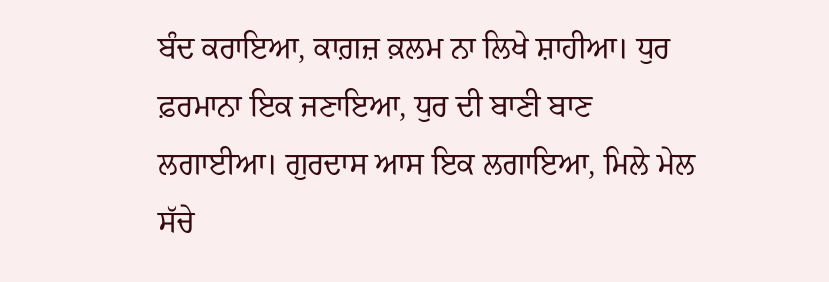ਬੰਦ ਕਰਾਇਆ, ਕਾਗ਼ਜ਼ ਕ਼ਲਮ ਨਾ ਲਿਖੇ ਸ਼ਾਹੀਆ। ਧੁਰ ਫ਼ਰਮਾਨਾ ਇਕ ਜਣਾਇਆ, ਧੁਰ ਦੀ ਬਾਣੀ ਬਾਣ ਲਗਾਈਆ। ਗੁਰਦਾਸ ਆਸ ਇਕ ਲਗਾਇਆ, ਮਿਲੇ ਮੇਲ ਸੱਚੇ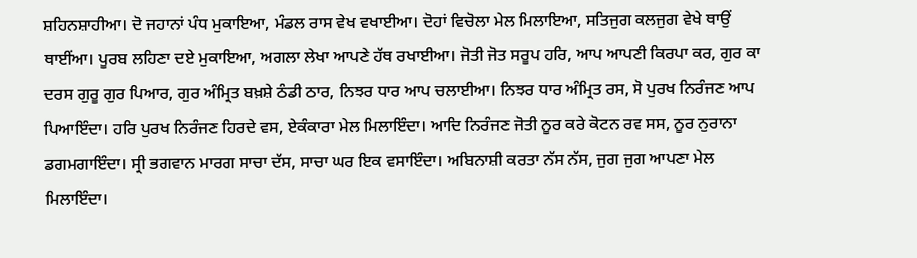ਸ਼ਹਿਨਸ਼ਾਹੀਆ। ਦੋ ਜਹਾਨਾਂ ਪੰਧ ਮੁਕਾਇਆ, ਮੰਡਲ ਰਾਸ ਵੇਖ ਵਖਾਈਆ। ਦੋਹਾਂ ਵਿਚੋਲਾ ਮੇਲ ਮਿਲਾਇਆ, ਸਤਿਜੁਗ ਕਲਜੁਗ ਵੇਖੇ ਥਾਉਂ ਥਾਈਂਆ। ਪੂਰਬ ਲਹਿਣਾ ਦਏ ਮੁਕਾਇਆ, ਅਗਲਾ ਲੇਖਾ ਆਪਣੇ ਹੱਥ ਰਖਾਈਆ। ਜੋਤੀ ਜੋਤ ਸਰੂਪ ਹਰਿ, ਆਪ ਆਪਣੀ ਕਿਰਪਾ ਕਰ, ਗੁਰ ਕਾ ਦਰਸ ਗੁਰੂ ਗੁਰ ਪਿਆਰ, ਗੁਰ ਅੰਮ੍ਰਿਤ ਬਖ਼ਸ਼ੇ ਠੰਡੀ ਠਾਰ, ਨਿਝਰ ਧਾਰ ਆਪ ਚਲਾਈਆ। ਨਿਝਰ ਧਾਰ ਅੰਮ੍ਰਿਤ ਰਸ, ਸੋ ਪੁਰਖ ਨਿਰੰਜਣ ਆਪ ਪਿਆਇੰਦਾ। ਹਰਿ ਪੁਰਖ ਨਿਰੰਜਣ ਹਿਰਦੇ ਵਸ, ਏਕੰਕਾਰਾ ਮੇਲ ਮਿਲਾਇੰਦਾ। ਆਦਿ ਨਿਰੰਜਣ ਜੋਤੀ ਨੂਰ ਕਰੇ ਕੋਟਨ ਰਵ ਸਸ, ਨੂਰ ਨੁਰਾਨਾ ਡਗਮਗਾਇੰਦਾ। ਸ੍ਰੀ ਭਗਵਾਨ ਮਾਰਗ ਸਾਚਾ ਦੱਸ, ਸਾਚਾ ਘਰ ਇਕ ਵਸਾਇੰਦਾ। ਅਬਿਨਾਸ਼ੀ ਕਰਤਾ ਨੱਸ ਨੱਸ, ਜੁਗ ਜੁਗ ਆਪਣਾ ਮੇਲ ਮਿਲਾਇੰਦਾ।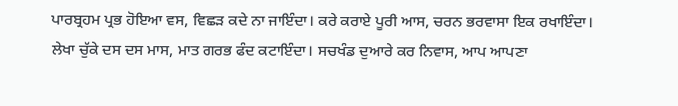ਪਾਰਬ੍ਰਹਮ ਪ੍ਰਭ ਹੋਇਆ ਵਸ, ਵਿਛੜ ਕਦੇ ਨਾ ਜਾਇੰਦਾ। ਕਰੇ ਕਰਾਏ ਪੂਰੀ ਆਸ, ਚਰਨ ਭਰਵਾਸਾ ਇਕ ਰਖਾਇੰਦਾ। ਲੇਖਾ ਚੁੱਕੇ ਦਸ ਦਸ ਮਾਸ, ਮਾਤ ਗਰਭ ਫੰਦ ਕਟਾਇੰਦਾ। ਸਚਖੰਡ ਦੁਆਰੇ ਕਰ ਨਿਵਾਸ, ਆਪ ਆਪਣਾ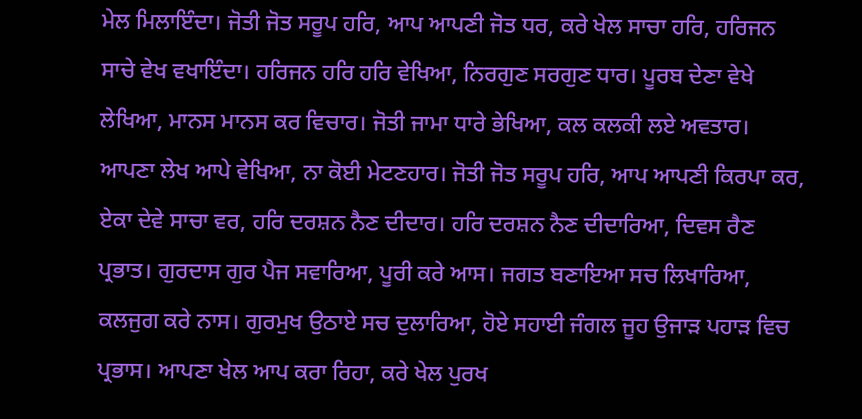ਮੇਲ ਮਿਲਾਇੰਦਾ। ਜੋਤੀ ਜੋਤ ਸਰੂਪ ਹਰਿ, ਆਪ ਆਪਣੀ ਜੋਤ ਧਰ, ਕਰੇ ਖੇਲ ਸਾਚਾ ਹਰਿ, ਹਰਿਜਨ ਸਾਚੇ ਵੇਖ ਵਖਾਇੰਦਾ। ਹਰਿਜਨ ਹਰਿ ਹਰਿ ਵੇਖਿਆ, ਨਿਰਗੁਣ ਸਰਗੁਣ ਧਾਰ। ਪੂਰਬ ਦੇਣਾ ਵੇਖੇ ਲੇਖਿਆ, ਮਾਨਸ ਮਾਨਸ ਕਰ ਵਿਚਾਰ। ਜੋਤੀ ਜਾਮਾ ਧਾਰੇ ਭੇਖਿਆ, ਕਲ ਕਲਕੀ ਲਏ ਅਵਤਾਰ। ਆਪਣਾ ਲੇਖ ਆਪੇ ਵੇਖਿਆ, ਨਾ ਕੋਈ ਮੇਟਣਹਾਰ। ਜੋਤੀ ਜੋਤ ਸਰੂਪ ਹਰਿ, ਆਪ ਆਪਣੀ ਕਿਰਪਾ ਕਰ, ਏਕਾ ਦੇਵੇ ਸਾਚਾ ਵਰ, ਹਰਿ ਦਰਸ਼ਨ ਨੈਣ ਦੀਦਾਰ। ਹਰਿ ਦਰਸ਼ਨ ਨੈਣ ਦੀਦਾਰਿਆ, ਦਿਵਸ ਰੈਣ ਪ੍ਰਭਾਤ। ਗੁਰਦਾਸ ਗੁਰ ਪੈਜ ਸਵਾਰਿਆ, ਪੂਰੀ ਕਰੇ ਆਸ। ਜਗਤ ਬਣਾਇਆ ਸਚ ਲਿਖਾਰਿਆ, ਕਲਜੁਗ ਕਰੇ ਨਾਸ। ਗੁਰਮੁਖ ਉਠਾਏ ਸਚ ਦੁਲਾਰਿਆ, ਹੋਏ ਸਹਾਈ ਜੰਗਲ ਜੂਹ ਉਜਾੜ ਪਹਾੜ ਵਿਚ ਪ੍ਰਭਾਸ। ਆਪਣਾ ਖੇਲ ਆਪ ਕਰਾ ਰਿਹਾ, ਕਰੇ ਖੇਲ ਪੁਰਖ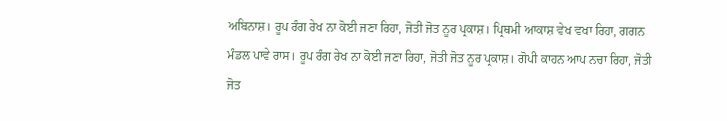ਅਬਿਨਾਸ਼। ਰੂਪ ਰੰਗ ਰੇਖ ਨਾ ਕੋਈ ਜਣਾ ਰਿਹਾ, ਜੋਤੀ ਜੋਤ ਨੂਰ ਪ੍ਰਕਾਸ਼। ਪ੍ਰਿਥਮੀ ਆਕਾਸ਼ ਵੇਖ ਵਖਾ ਰਿਹਾ, ਗਗਨ ਮੰਡਲ ਪਾਵੇ ਰਾਸ। ਰੂਪ ਰੰਗ ਰੇਖ ਨਾ ਕੋਈ ਜਣਾ ਰਿਹਾ, ਜੋਤੀ ਜੋਤ ਨੂਰ ਪ੍ਰਕਾਸ਼। ਗੋਪੀ ਕਾਹਨ ਆਪ ਨਚਾ ਰਿਹਾ, ਜੋਤੀ ਜੋਤ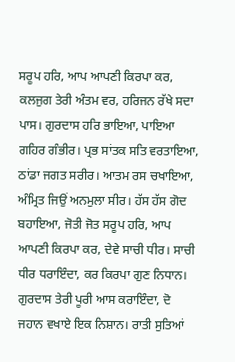ਸਰੂਪ ਹਰਿ, ਆਪ ਆਪਣੀ ਕਿਰਪਾ ਕਰ, ਕਲਜੁਗ ਤੇਰੀ ਅੰਤਮ ਵਰ, ਹਰਿਜਨ ਰੱਖੇ ਸਦਾ ਪਾਸ। ਗੁਰਦਾਸ ਹਰਿ ਭਾਇਆ, ਪਾਇਆ ਗਹਿਰ ਗੰਭੀਰ। ਪ੍ਰਭ ਸਾਂਤਕ ਸਤਿ ਵਰਤਾਇਆ, ਠਾਂਡਾ ਜਗਤ ਸਰੀਰ। ਆਤਮ ਰਸ ਚਖਾਇਆ, ਅੰਮ੍ਰਿਤ ਜਿਉਂ ਅਨਮੁਲਾ ਸੀਰ। ਹੱਸ ਹੱਸ ਗੋਦ ਬਹਾਇਆ, ਜੋਤੀ ਜੋਤ ਸਰੂਪ ਹਰਿ, ਆਪ ਆਪਣੀ ਕਿਰਪਾ ਕਰ, ਦੇਵੇ ਸਾਚੀ ਧੀਰ। ਸਾਚੀ ਧੀਰ ਧਰਾਇੰਦਾ, ਕਰ ਕਿਰਪਾ ਗੁਣ ਨਿਧਾਨ। ਗੁਰਦਾਸ ਤੇਰੀ ਪੂਰੀ ਆਸ ਕਰਾਇੰਦਾ, ਦੋ ਜਹਾਨ ਵਖਾਏ ਇਕ ਨਿਸ਼ਾਨ। ਰਾਤੀ ਸੁਤਿਆਂ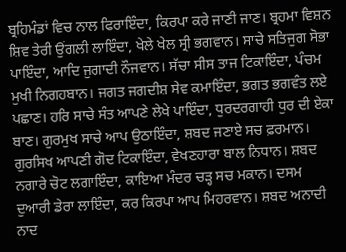ਬ੍ਰਹਿਮੰਡਾਂ ਵਿਚ ਨਾਲ ਫਿਰਾਇੰਦਾ, ਕਿਰਪਾ ਕਰੇ ਜਾਣੀ ਜਾਣ। ਬ੍ਰਹਮਾ ਵਿਸ਼ਨ ਸ਼ਿਵ ਤੇਰੀ ਉਂਗਲੀ ਲਾਇੰਦਾ, ਖੇਲੇ ਖੇਲ ਸ੍ਰੀ ਭਗਵਾਨ। ਸਾਚੇ ਸਤਿਜੁਗ ਸੋਭਾ ਪਾਇੰਦਾ, ਆਦਿ ਜੁਗਾਦੀ ਨੌਜਵਾਨ। ਸੱਚਾ ਸੀਸ ਤਾਜ ਟਿਕਾਇੰਦਾ, ਪੰਚਮ ਮੁਖੀ ਨਿਗਹਬਾਨ। ਜਗਤ ਜਗਦੀਸ਼ ਸੇਵ ਕਮਾਇੰਦਾ, ਭਗਤ ਭਗਵੰਤ ਲਏ ਪਛਾਣ। ਹਰਿ ਸਾਚੇ ਸੰਤ ਆਪਣੇ ਲੇਖੇ ਪਾਇੰਦਾ, ਧੁਰਦਰਗਾਹੀ ਧੁਰ ਦੀ ਏਕਾ ਬਾਣ। ਗੁਰਮੁਖ ਸਾਚੇ ਆਪ ਉਠਾਇੰਦਾ, ਸ਼ਬਦ ਜਣਾਏ ਸਚ ਫ਼ਰਮਾਨ। ਗੁਰਸਿਖ ਆਪਣੀ ਗੋਦ ਟਿਕਾਇੰਦਾ, ਵੇਖਣਹਾਰਾ ਬਾਲ ਨਿਧਾਨ। ਸ਼ਬਦ ਨਗਾਰੇ ਚੋਟ ਲਗਾਇੰਦਾ, ਕਾਇਆ ਮੰਦਰ ਚੜ੍ਹ ਸਚ ਮਕਾਨ। ਦਸਮ ਦੁਆਰੀ ਡੇਰਾ ਲਾਇੰਦਾ, ਕਰ ਕਿਰਪਾ ਆਪ ਮਿਹਰਵਾਨ। ਸ਼ਬਦ ਅਨਾਦੀ ਨਾਦ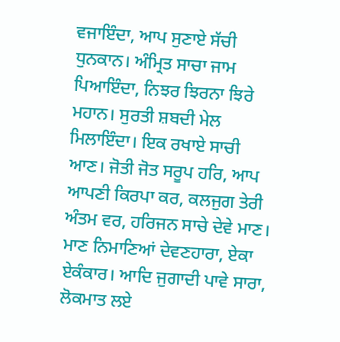ਵਜਾਇੰਦਾ, ਆਪ ਸੁਣਾਏ ਸੱਚੀ ਧੁਨਕਾਨ। ਅੰਮ੍ਰਿਤ ਸਾਚਾ ਜਾਮ ਪਿਆਇੰਦਾ, ਨਿਝਰ ਝਿਰਨਾ ਝਿਰੇ ਮਹਾਨ। ਸੁਰਤੀ ਸ਼ਬਦੀ ਮੇਲ ਮਿਲਾਇੰਦਾ। ਇਕ ਰਖਾਏ ਸਾਚੀ ਆਣ। ਜੋਤੀ ਜੋਤ ਸਰੂਪ ਹਰਿ, ਆਪ ਆਪਣੀ ਕਿਰਪਾ ਕਰ, ਕਲਜੁਗ ਤੇਰੀ ਅੰਤਮ ਵਰ, ਹਰਿਜਨ ਸਾਚੇ ਦੇਵੇ ਮਾਣ। ਮਾਣ ਨਿਮਾਣਿਆਂ ਦੇਵਣਹਾਰਾ, ਏਕਾ ਏਕੰਕਾਰ। ਆਦਿ ਜੁਗਾਦੀ ਪਾਵੇ ਸਾਰਾ, ਲੋਕਮਾਤ ਲਏ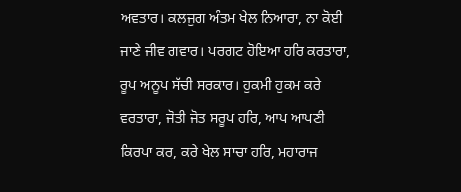ਅਵਤਾਰ। ਕਲਜੁਗ ਅੰਤਮ ਖੇਲ ਨਿਆਰਾ, ਨਾ ਕੋਈ ਜਾਣੇ ਜੀਵ ਗਵਾਰ। ਪਰਗਟ ਹੋਇਆ ਹਰਿ ਕਰਤਾਰਾ, ਰੂਪ ਅਨੂਪ ਸੱਚੀ ਸਰਕਾਰ। ਹੁਕਮੀ ਹੁਕਮ ਕਰੇ ਵਰਤਾਰਾ, ਜੋਤੀ ਜੋਤ ਸਰੂਪ ਹਰਿ, ਆਪ ਆਪਣੀ ਕਿਰਪਾ ਕਰ, ਕਰੇ ਖੇਲ ਸਾਚਾ ਹਰਿ, ਮਹਾਰਾਜ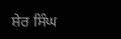ਸ਼ੇਰ ਸਿੰਘ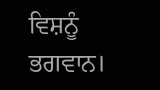ਵਿਸ਼ਨੂੰ ਭਗਵਾਨ।